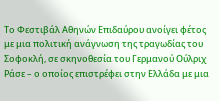Το Φεστιβάλ Αθηνών Επιδαύρου ανοίγει φέτος με μια πολιτική ανάγνωση της τραγωδίας του Σοφοκλή, σε σκηνοθεσία του Γερμανού Ούλριχ Ράσε – ο οποίος επιστρέφει στην Ελλάδα με μια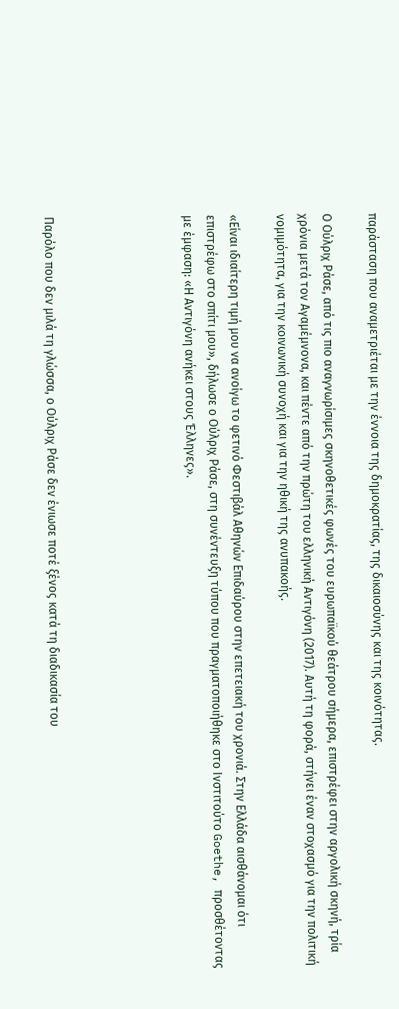παράσταση που αναμετριέται με την έννοια της δημοκρατίας, της δικαιοσύνης και της κοινότητας.

Ο Ούλριχ Ράσε, από τις πιο αναγνωρίσιμες σκηνοθετικές φωνές του ευρωπαϊκού θεάτρου σήμερα, επιστρέφει στην αργολική σκηνή, τρία χρόνια μετά τον Αγαμέμνονα, και πέντε από την πρώτη του ελληνική Αντιγόνη (2017). Αυτή τη φορά, στήνει έναν στοχασμό για την πολιτική νομιμότητα, για την κοινωνική συνοχή και για την ηθική της ανυπακοής.

«Είναι ιδιαίτερη τιμή μου να ανοίγω το φετινό Φεστιβάλ Αθηνών Επιδαύρου στην επετειακή του χρονιά. Στην Ελλάδα αισθάνομαι ότι επιστρέφω στο σπίτι μου», δήλωσε ο Ούλριχ Ράσε, στη συνέντευξη τύπου που πραγματοποιήθηκε στο Ινστιτούτο Goethe, προσθέτοντας με έμφαση: «Η Αντιγόνη ανήκει στους Έλληνες».





Παρόλο που δεν μιλά τη γλώσσα, ο Ούλριχ Ράσε δεν ένιωσε ποτέ ξένος κατά τη διαδικασία του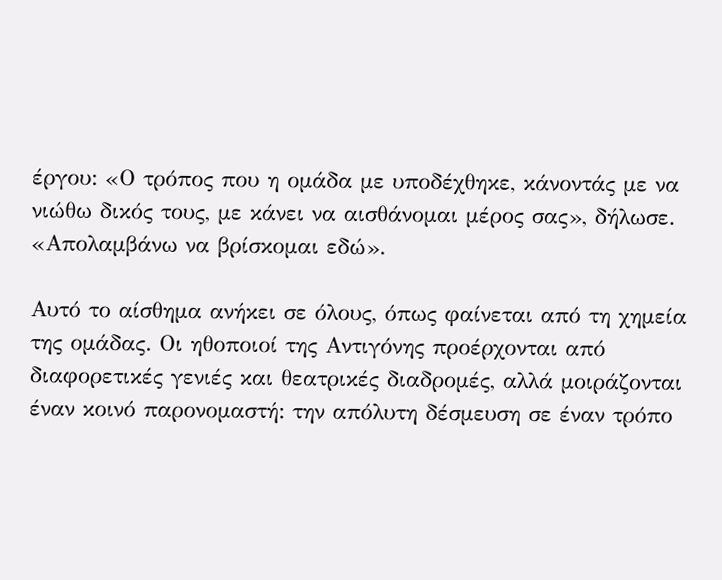έργου: «Ο τρόπος που η ομάδα με υποδέχθηκε, κάνοντάς με να νιώθω δικός τους, με κάνει να αισθάνομαι μέρος σας», δήλωσε. «Απολαμβάνω να βρίσκομαι εδώ».

Αυτό το αίσθημα ανήκει σε όλους, όπως φαίνεται από τη χημεία της ομάδας. Οι ηθοποιοί της Αντιγόνης προέρχονται από διαφορετικές γενιές και θεατρικές διαδρομές, αλλά μοιράζονται έναν κοινό παρονομαστή: την απόλυτη δέσμευση σε έναν τρόπο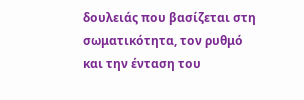δουλειάς που βασίζεται στη σωματικότητα, τον ρυθμό και την ένταση του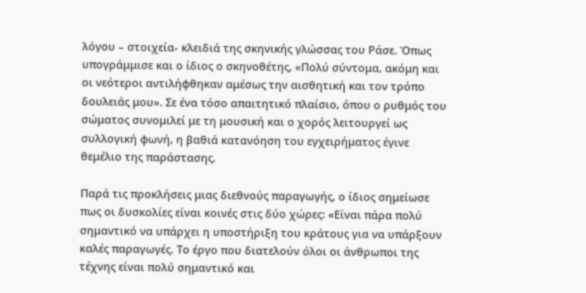λόγου – στοιχεία- κλειδιά της σκηνικής γλώσσας του Ράσε. Όπως υπογράμμισε και ο ίδιος ο σκηνοθέτης, «Πολύ σύντομα, ακόμη και οι νεότεροι αντιλήφθηκαν αμέσως την αισθητική και τον τρόπο δουλειάς μου». Σε ένα τόσο απαιτητικό πλαίσιο, όπου ο ρυθμός του σώματος συνομιλεί με τη μουσική και ο χορός λειτουργεί ως συλλογική φωνή, η βαθιά κατανόηση του εγχειρήματος έγινε θεμέλιο της παράστασης.

Παρά τις προκλήσεις μιας διεθνούς παραγωγής, ο ίδιος σημείωσε πως οι δυσκολίες είναι κοινές στις δύο χώρες: «Είναι πάρα πολύ σημαντικό να υπάρχει η υποστήριξη του κράτους για να υπάρξουν καλές παραγωγές. Το έργο που διατελούν όλοι οι άνθρωποι της τέχνης είναι πολύ σημαντικό και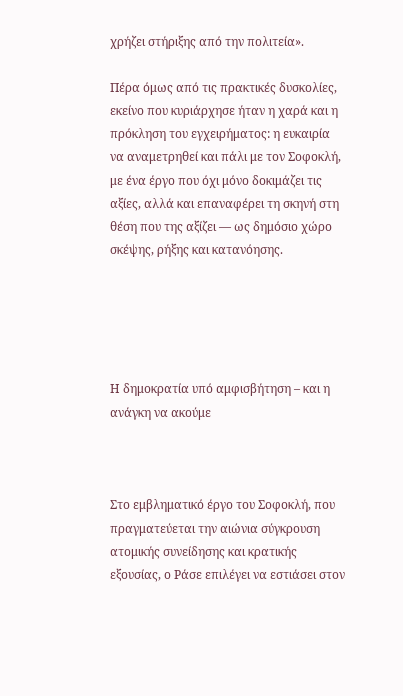χρήζει στήριξης από την πολιτεία».

Πέρα όμως από τις πρακτικές δυσκολίες, εκείνο που κυριάρχησε ήταν η χαρά και η πρόκληση του εγχειρήματος: η ευκαιρία να αναμετρηθεί και πάλι με τον Σοφοκλή, με ένα έργο που όχι μόνο δοκιμάζει τις αξίες, αλλά και επαναφέρει τη σκηνή στη θέση που της αξίζει — ως δημόσιο χώρο σκέψης, ρήξης και κατανόησης.





Η δημοκρατία υπό αμφισβήτηση – και η ανάγκη να ακούμε



Στο εμβληματικό έργο του Σοφοκλή, που πραγματεύεται την αιώνια σύγκρουση ατομικής συνείδησης και κρατικής εξουσίας, ο Ράσε επιλέγει να εστιάσει στον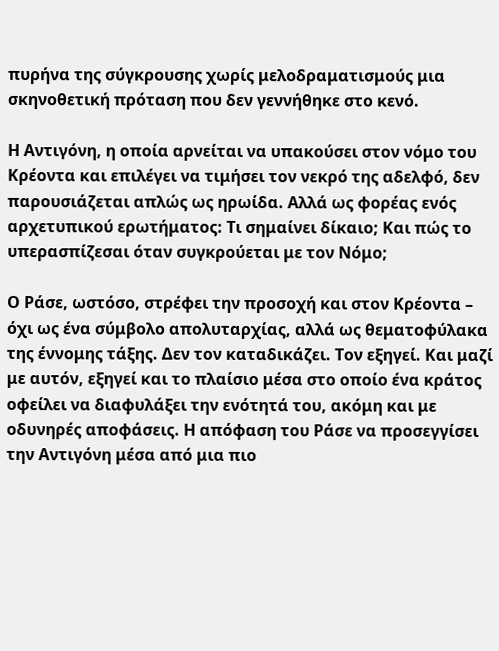πυρήνα της σύγκρουσης χωρίς μελοδραματισμούς μια σκηνοθετική πρόταση που δεν γεννήθηκε στο κενό.

Η Αντιγόνη, η οποία αρνείται να υπακούσει στον νόμο του Κρέοντα και επιλέγει να τιμήσει τον νεκρό της αδελφό, δεν παρουσιάζεται απλώς ως ηρωίδα. Αλλά ως φορέας ενός αρχετυπικού ερωτήματος: Τι σημαίνει δίκαιο; Και πώς το υπερασπίζεσαι όταν συγκρούεται με τον Νόμο;

Ο Ράσε, ωστόσο, στρέφει την προσοχή και στον Κρέοντα – όχι ως ένα σύμβολο απολυταρχίας, αλλά ως θεματοφύλακα της έννομης τάξης. Δεν τον καταδικάζει. Τον εξηγεί. Και μαζί με αυτόν, εξηγεί και το πλαίσιο μέσα στο οποίο ένα κράτος οφείλει να διαφυλάξει την ενότητά του, ακόμη και με οδυνηρές αποφάσεις. Η απόφαση του Ράσε να προσεγγίσει την Αντιγόνη μέσα από μια πιο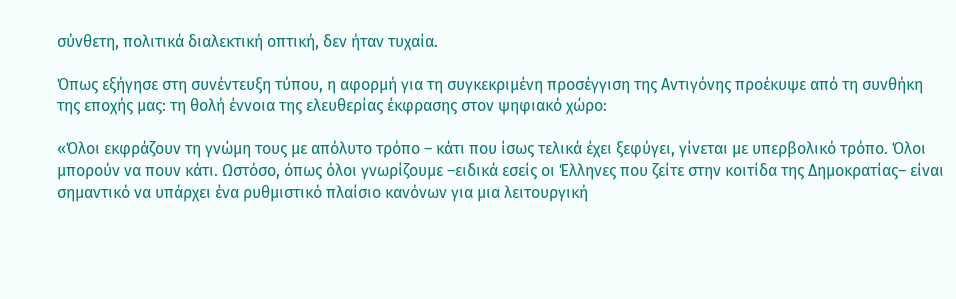σύνθετη, πολιτικά διαλεκτική οπτική, δεν ήταν τυχαία.

Όπως εξήγησε στη συνέντευξη τύπου, η αφορμή για τη συγκεκριμένη προσέγγιση της Αντιγόνης προέκυψε από τη συνθήκη της εποχής μας: τη θολή έννοια της ελευθερίας έκφρασης στον ψηφιακό χώρο:

«Όλοι εκφράζουν τη γνώμη τους με απόλυτο τρόπο – κάτι που ίσως τελικά έχει ξεφύγει, γίνεται με υπερβολικό τρόπο. Όλοι μπορούν να πουν κάτι. Ωστόσο, όπως όλοι γνωρίζουμε –ειδικά εσείς οι Έλληνες που ζείτε στην κοιτίδα της Δημοκρατίας– είναι σημαντικό να υπάρχει ένα ρυθμιστικό πλαίσιο κανόνων για μια λειτουργική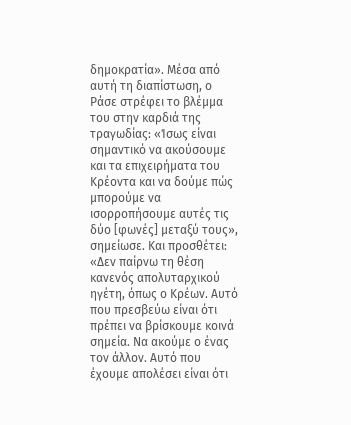δημοκρατία». Μέσα από αυτή τη διαπίστωση, ο Ράσε στρέφει το βλέμμα του στην καρδιά της τραγωδίας: «Ίσως είναι σημαντικό να ακούσουμε και τα επιχειρήματα του Κρέοντα και να δούμε πώς μπορούμε να ισορροπήσουμε αυτές τις δύο [φωνές] μεταξύ τους», σημείωσε. Και προσθέτει: «Δεν παίρνω τη θέση κανενός απολυταρχικού ηγέτη, όπως ο Κρέων. Αυτό που πρεσβεύω είναι ότι πρέπει να βρίσκουμε κοινά σημεία. Να ακούμε ο ένας τον άλλον. Αυτό που έχουμε απολέσει είναι ότι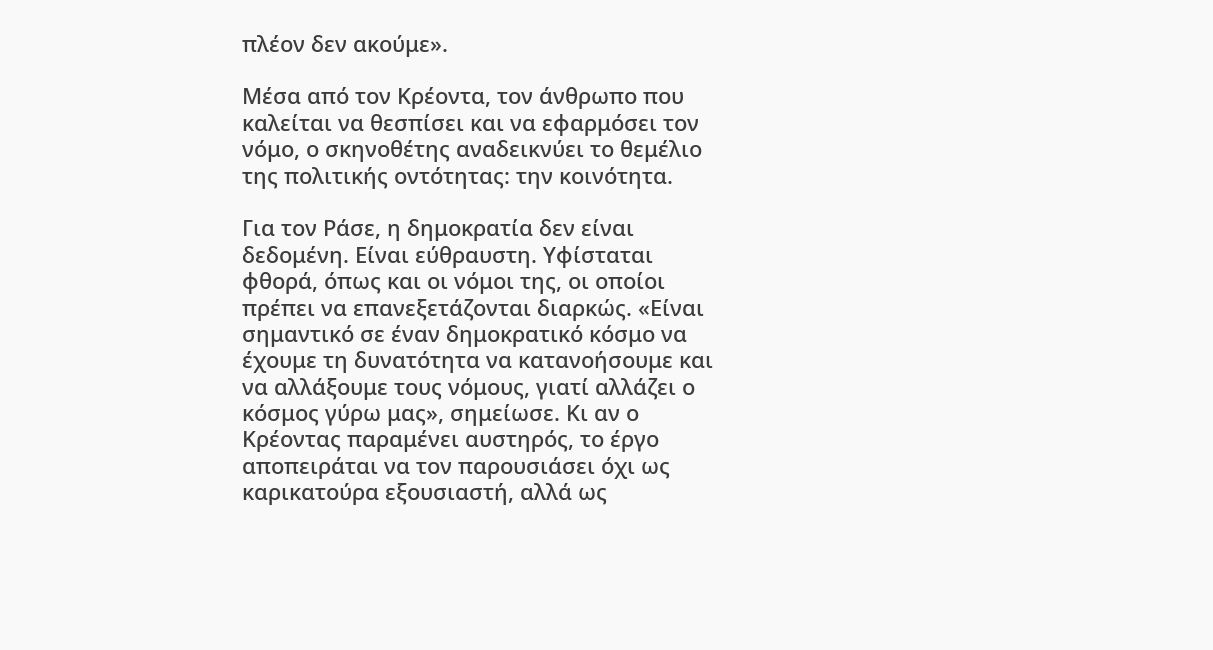πλέον δεν ακούμε».

Μέσα από τον Κρέοντα, τον άνθρωπο που καλείται να θεσπίσει και να εφαρμόσει τον νόμο, ο σκηνοθέτης αναδεικνύει το θεμέλιο της πολιτικής οντότητας: την κοινότητα.

Για τον Ράσε, η δημοκρατία δεν είναι δεδομένη. Είναι εύθραυστη. Υφίσταται φθορά, όπως και οι νόμοι της, οι οποίοι πρέπει να επανεξετάζονται διαρκώς. «Είναι σημαντικό σε έναν δημοκρατικό κόσμο να έχουμε τη δυνατότητα να κατανοήσουμε και να αλλάξουμε τους νόμους, γιατί αλλάζει ο κόσμος γύρω μας», σημείωσε. Κι αν ο Κρέοντας παραμένει αυστηρός, το έργο αποπειράται να τον παρουσιάσει όχι ως καρικατούρα εξουσιαστή, αλλά ως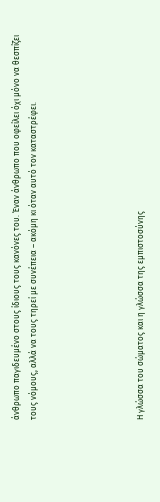άνθρωπο παγιδευμένο στους ίδιους τους κανόνες του. Έναν άνθρωπο που οφείλει όχι μόνο να θεσπίζει τους νόμους, αλλά να τους τηρεί με συνέπεια – ακόμη κι όταν αυτό τον καταστρέφει.





Η γλώσσα του σώματος και η γλώσσα της εμπιστοσύνης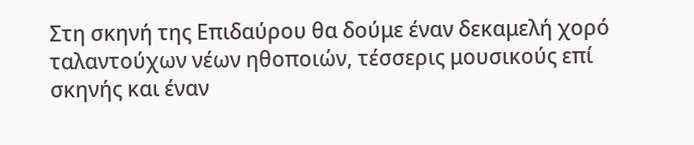Στη σκηνή της Επιδαύρου θα δούμε έναν δεκαμελή χορό ταλαντούχων νέων ηθοποιών, τέσσερις μουσικούς επί σκηνής και έναν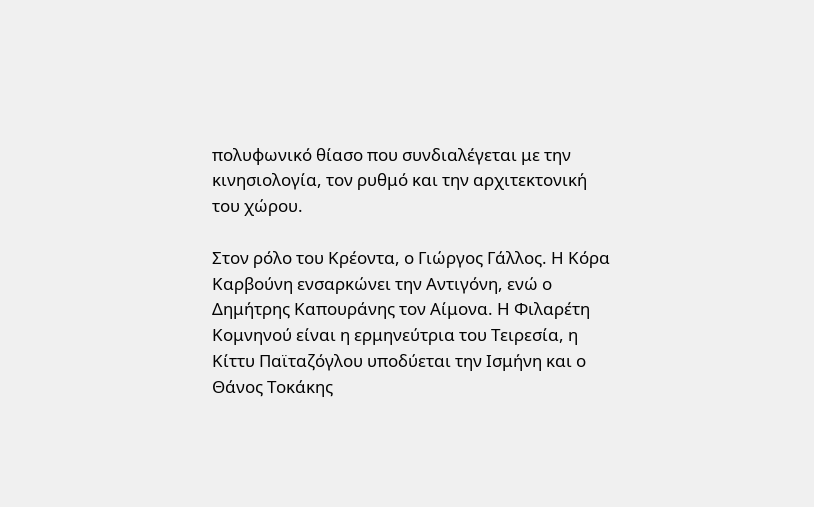πολυφωνικό θίασο που συνδιαλέγεται με την κινησιολογία, τον ρυθμό και την αρχιτεκτονική του χώρου.

Στον ρόλο του Κρέοντα, ο Γιώργος Γάλλος. Η Κόρα Καρβούνη ενσαρκώνει την Αντιγόνη, ενώ ο Δημήτρης Καπουράνης τον Αίμονα. Η Φιλαρέτη Κομνηνού είναι η ερμηνεύτρια του Τειρεσία, η Κίττυ Παϊταζόγλου υποδύεται την Ισμήνη και ο Θάνος Τοκάκης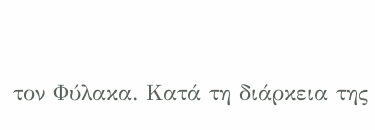τον Φύλακα. Κατά τη διάρκεια της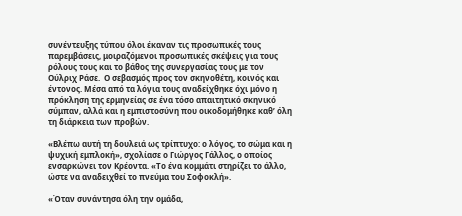συνέντευξης τύπου όλοι έκαναν τις προσωπικές τους παρεμβάσεις, μοιραζόμενοι προσωπικές σκέψεις για τους ρόλους τους και το βάθος της συνεργασίας τους με τον Ούλριχ Ράσε.  Ο σεβασμός προς τον σκηνοθέτη, κοινός και έντονος. Μέσα από τα λόγια τους αναδείχθηκε όχι μόνο η πρόκληση της ερμηνείας σε ένα τόσο απαιτητικό σκηνικό σύμπαν, αλλά και η εμπιστοσύνη που οικοδομήθηκε καθ’ όλη τη διάρκεια των προβών.

«Βλέπω αυτή τη δουλειά ως τρίπτυχο: ο λόγος, το σώμα και η ψυχική εμπλοκή», σχολίασε ο Γιώργος Γάλλος, ο οποίος ενσαρκώνει τον Κρέοντα. «Το ένα κομμάτι στηρίζει το άλλο, ώστε να αναδειχθεί το πνεύμα του Σοφοκλή».

«Όταν συνάντησα όλη την ομάδα,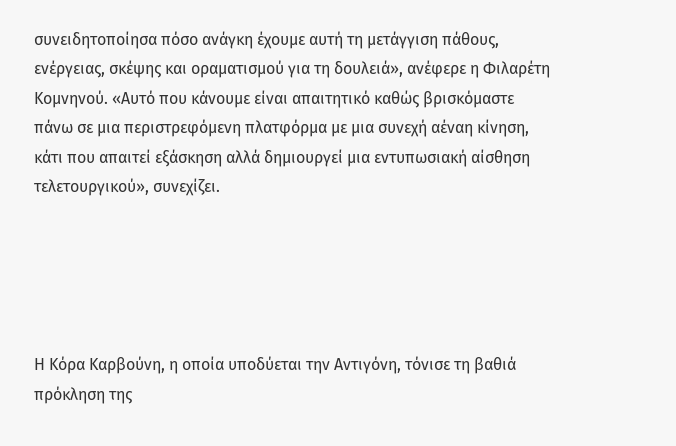συνειδητοποίησα πόσο ανάγκη έχουμε αυτή τη μετάγγιση πάθους, ενέργειας, σκέψης και οραματισμού για τη δουλειά», ανέφερε η Φιλαρέτη Κομνηνού. «Αυτό που κάνουμε είναι απαιτητικό καθώς βρισκόμαστε πάνω σε μια περιστρεφόμενη πλατφόρμα με μια συνεχή αέναη κίνηση, κάτι που απαιτεί εξάσκηση αλλά δημιουργεί μια εντυπωσιακή αίσθηση τελετουργικού», συνεχίζει.





Η Κόρα Καρβούνη, η οποία υποδύεται την Αντιγόνη, τόνισε τη βαθιά πρόκληση της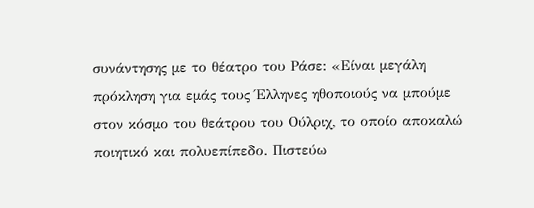συνάντησης με το θέατρο του Ράσε: «Είναι μεγάλη πρόκληση για εμάς τους Έλληνες ηθοποιούς να μπούμε στον κόσμο του θεάτρου του Ούλριχ, το οποίο αποκαλώ ποιητικό και πολυεπίπεδο. Πιστεύω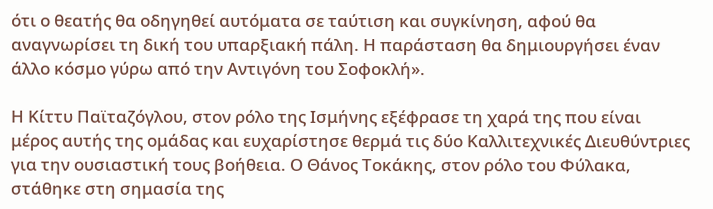ότι ο θεατής θα οδηγηθεί αυτόματα σε ταύτιση και συγκίνηση, αφού θα αναγνωρίσει τη δική του υπαρξιακή πάλη. Η παράσταση θα δημιουργήσει έναν άλλο κόσμο γύρω από την Αντιγόνη του Σοφοκλή».

Η Κίττυ Παϊταζόγλου, στον ρόλο της Ισμήνης εξέφρασε τη χαρά της που είναι μέρος αυτής της ομάδας και ευχαρίστησε θερμά τις δύο Καλλιτεχνικές Διευθύντριες για την ουσιαστική τους βοήθεια. Ο Θάνος Τοκάκης, στον ρόλο του Φύλακα, στάθηκε στη σημασία της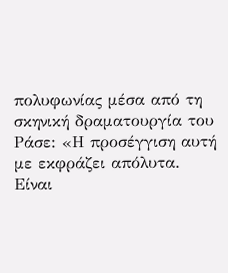πολυφωνίας μέσα από τη σκηνική δραματουργία του Ράσε: «Η προσέγγιση αυτή με εκφράζει απόλυτα. Είναι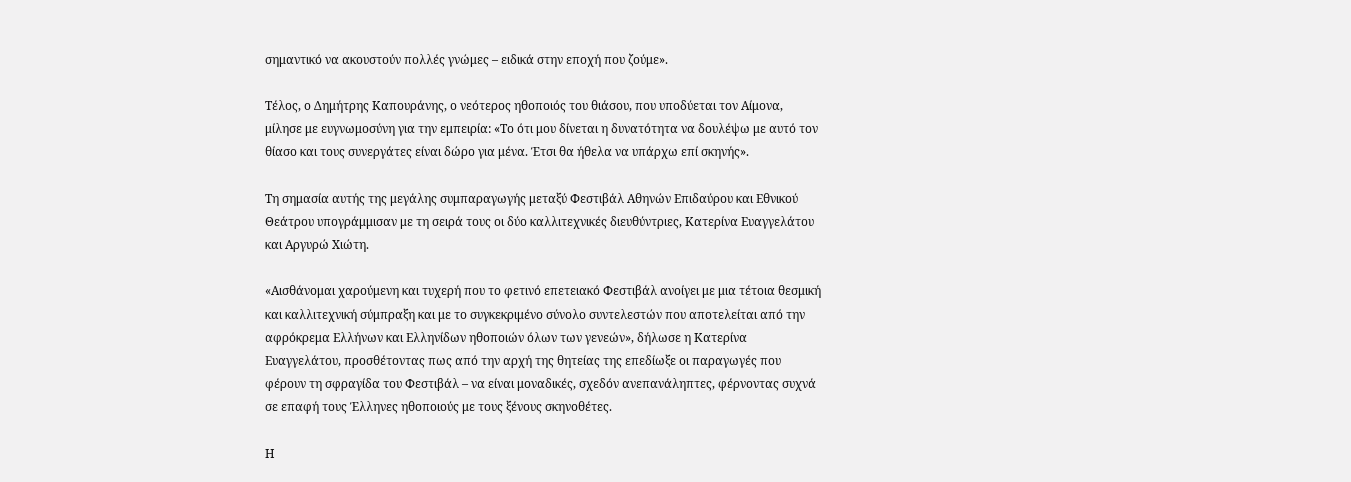σημαντικό να ακουστούν πολλές γνώμες – ειδικά στην εποχή που ζούμε».

Τέλος, ο Δημήτρης Καπουράνης, ο νεότερος ηθοποιός του θιάσου, που υποδύεται τον Αίμονα, μίλησε με ευγνωμοσύνη για την εμπειρία: «Το ότι μου δίνεται η δυνατότητα να δουλέψω με αυτό τον θίασο και τους συνεργάτες είναι δώρο για μένα. Έτσι θα ήθελα να υπάρχω επί σκηνής».

Τη σημασία αυτής της μεγάλης συμπαραγωγής μεταξύ Φεστιβάλ Αθηνών Επιδαύρου και Εθνικού Θεάτρου υπογράμμισαν με τη σειρά τους οι δύο καλλιτεχνικές διευθύντριες, Κατερίνα Ευαγγελάτου και Αργυρώ Χιώτη.

«Αισθάνομαι χαρούμενη και τυχερή που το φετινό επετειακό Φεστιβάλ ανοίγει με μια τέτοια θεσμική και καλλιτεχνική σύμπραξη και με το συγκεκριμένο σύνολο συντελεστών που αποτελείται από την αφρόκρεμα Ελλήνων και Ελληνίδων ηθοποιών όλων των γενεών», δήλωσε η Κατερίνα Ευαγγελάτου, προσθέτοντας πως από την αρχή της θητείας της επεδίωξε οι παραγωγές που φέρουν τη σφραγίδα του Φεστιβάλ – να είναι μοναδικές, σχεδόν ανεπανάληπτες, φέρνοντας συχνά σε επαφή τους Έλληνες ηθοποιούς με τους ξένους σκηνοθέτες.

Η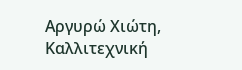Αργυρώ Χιώτη, Καλλιτεχνική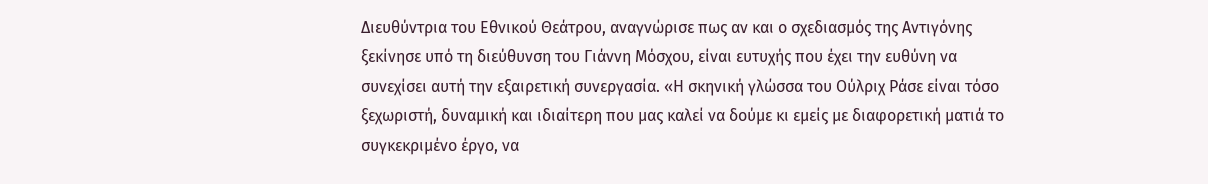Διευθύντρια του Εθνικού Θεάτρου, αναγνώρισε πως αν και ο σχεδιασμός της Αντιγόνης ξεκίνησε υπό τη διεύθυνση του Γιάννη Μόσχου, είναι ευτυχής που έχει την ευθύνη να συνεχίσει αυτή την εξαιρετική συνεργασία. «Η σκηνική γλώσσα του Ούλριχ Ράσε είναι τόσο ξεχωριστή, δυναμική και ιδιαίτερη που μας καλεί να δούμε κι εμείς με διαφορετική ματιά το συγκεκριμένο έργο, να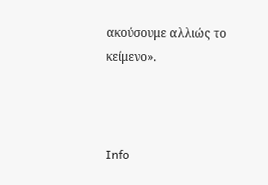ακούσουμε αλλιώς το κείμενο».



Info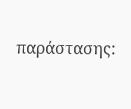παράστασης: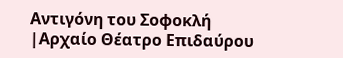Αντιγόνη του Σοφοκλή |Αρχαίο Θέατρο Επιδαύρου